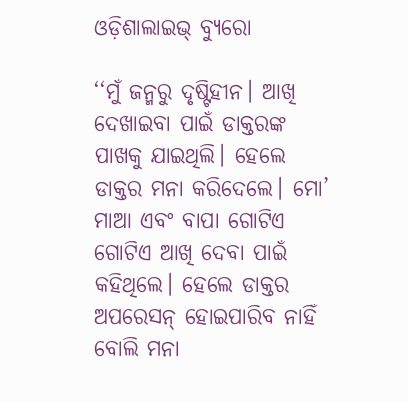ଓଡ଼ିଶାଲାଇଭ୍ ବ୍ୟୁରୋ

‘‘ମୁଁ ଜନ୍ମରୁ ଦୃଷ୍ଟିହୀନ। ଆଖି ଦେଖାଇବା ପାଇଁ ଡାକ୍ତରଙ୍କ ପାଖକୁ ଯାଇଥିଲି। ହେଲେ ଡାକ୍ତର ମନା କରିଦେଲେ। ମୋ’ ମାଆ ଏବଂ ବାପା ଗୋଟିଏ ଗୋଟିଏ ଆଖି ଦେବା ପାଇଁ କହିଥିଲେ। ହେଲେ ଡାକ୍ତର ଅପରେସନ୍‌ ହୋଇପାରିବ ନାହିଁ ବୋଲି ମନା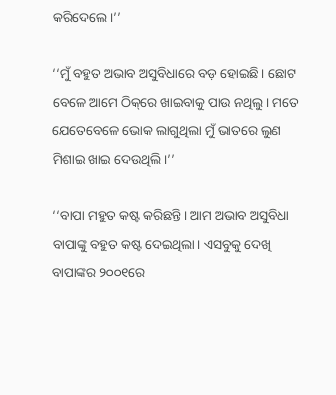କରିଦେଲେ।’’

‘‘ମୁଁ ବହୁତ ଅଭାବ ଅସୁବିଧାରେ ବଡ଼ ହୋଇଛି। ଛୋଟ ବେଳେ ଆମେ ଠିକ୍‌ରେ ଖାଇବାକୁ ପାଉ ନଥିଲୁ। ମତେ ଯେତେବେଳେ ଭୋକ ଲାଗୁଥିଲା ମୁଁ ଭାତରେ ଲୁଣ ମିଶାଇ ଖାଇ ଦେଉଥିଲି।’’

‘‘ବାପା ମହୁତ କଷ୍ଟ କରିଛନ୍ତି। ଆମ ଅଭାବ ଅସୁବିଧା ବାପାଙ୍କୁ ବହୁତ କଷ୍ଟ ଦେଇଥିଲା। ଏସବୁକୁ ଦେଖି ବାପାଙ୍କର ୨୦୦୧ରେ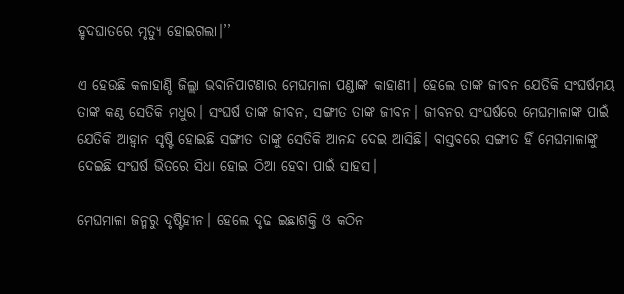ହୃଦଘାତରେ ମୃତ୍ୟୁ ହୋଇଗଲା।’’

ଏ ହେଉଛି କଳାହାଣ୍ଡି ଜିଲ୍ଲା ଭବାନିପାଟଣାର ମେଘମାଳା ପଣ୍ଡାଙ୍କ କାହାଣୀ। ହେଲେ ତାଙ୍କ ଜୀବନ ଯେତିକି ସଂଘର୍ଷମୟ ତାଙ୍କ କଣ୍ଠ ସେତିକି ମଧୁର। ସଂଘର୍ଷ ତାଙ୍କ ଜୀବନ, ସଙ୍ଗୀତ ତାଙ୍କ ଜୀବନ। ଜୀବନର ସଂଘର୍ଷରେ ମେଘମାଳାଙ୍କ ପାଇଁ ଯେତିକି ଆହ୍ୱାନ ସୃଷ୍ଟି ହୋଇଛି ସଙ୍ଗୀତ ତାଙ୍କୁ ସେତିକି ଆନନ୍ଦ ଦେଇ ଆସିଛି। ବାସ୍ତବରେ ସଙ୍ଗୀତ ହିଁ ମେଘମାଳାଙ୍କୁ ଦେଇଛି ସଂଘର୍ଷ ଭିତରେ ସିଧା ହୋଇ ଠିଆ ହେବା ପାଇଁ ସାହସ।

ମେଘମାଳା ଜନ୍ମରୁ ଦୃଷ୍ଟିହୀନ। ହେଲେ ଦୃଢ ଇଛାଶକ୍ତି ଓ କଠିନ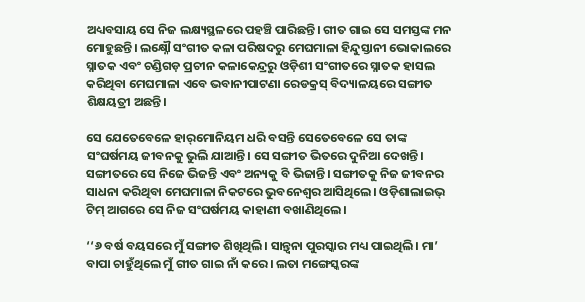ଅଧ୍ୟବସାୟ ସେ ନିଜ ଲକ୍ଷ୍ୟସ୍ଥଳରେ ପହଞ୍ଚି ପାରିଛନ୍ତି। ଗୀତ ଗାଇ ସେ ସମସ୍ତଙ୍କ ମନ ମୋହୁଛନ୍ତି। ଲକ୍ଷ୍ନୌ ସଂଗୀତ କଳା ପରିଷଦରୁ ମେଘମାଳା ହିନ୍ଦୁସ୍ତାନୀ ଭୋକାଲରେ ସ୍ନାତକ ଏବଂ ଚଣ୍ଡିଗଡ଼ ପ୍ରଚୀନ କଳାକେନ୍ଦ୍ରରୁ ଓଡ଼ିଶୀ ସଂଗୀତରେ ସ୍ନାତକ ହାସଲ କରିଥିବା ମେଘମାଳା ଏବେ ଭବାନୀପାଟଣା ରେଡକ୍ରସ୍‌ ବିଦ୍ୟାଳୟରେ ସଙ୍ଗୀତ ଶିକ୍ଷୟତ୍ରୀ ଅଛନ୍ତି।

ସେ ଯେତେବେଳେ ହାର୍‌ମୋନିୟମ ଧରି ବସନ୍ତି ସେତେବେଳେ ସେ ତାଙ୍କ ସଂଘର୍ଷମୟ ଜୀବନକୁ ଭୁଲି ଯାଆନ୍ତି। ସେ ସଙ୍ଗୀତ ଭିତରେ ଦୁନିଆ ଦେଖନ୍ତି। ସଙ୍ଗୀତରେ ସେ ନିଜେ ଭିଜନ୍ତି ଏବଂ ଅନ୍ୟକୁ ବି ଭିଜାନ୍ତି। ସଙ୍ଗୀତକୁ ନିଜ ଜୀବନର ସାଧନା କରିଥିବା ମେଘମାଳା ନିକଟରେ ଭୁବନେଶ୍ୱର ଆସିଥିଲେ। ଓଡ଼ିଶାଲାଇଭ୍ ଟିମ୍‌ ଆଗରେ ସେ ନିଜ ସଂଘର୍ଷମୟ କାହାଣୀ ବଖାଣିଥିଲେ।

‘‘୬ ବର୍ଷ ବୟସରେ ମୁଁ ସଙ୍ଗୀତ ଶିଖିଥିଲି। ସାନ୍ତ୍ୱନା ପୁରସ୍କାର ମଧ୍ୟ ପାଇଥିଲି। ମା’ ବାପା ଚାହୁଁଥିଲେ ମୁଁ ଗୀତ ଗାଇ ନାଁ କରେ। ଲତା ମଙ୍ଗେସ୍କରଙ୍କ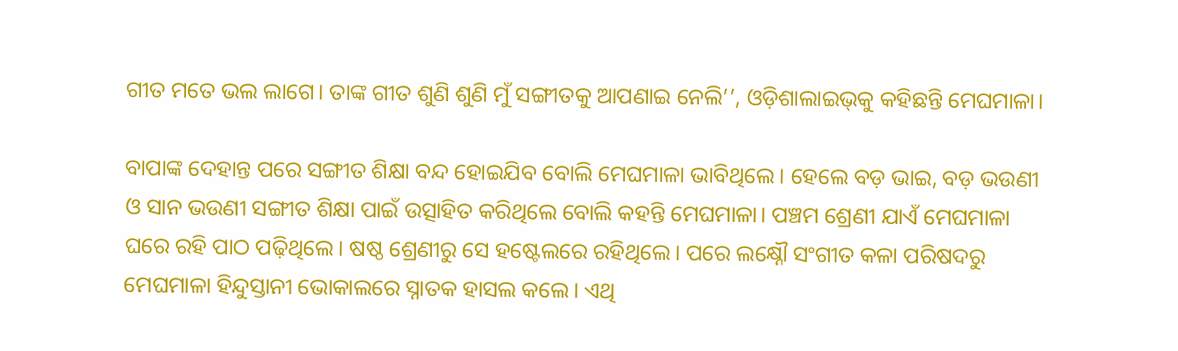ଗୀତ ମତେ ଭଲ ଲାଗେ। ତାଙ୍କ ଗୀତ ଶୁଣି ଶୁଣି ମୁଁ ସଙ୍ଗୀତକୁ ଆପଣାଇ ନେଲି’’, ଓଡ଼ିଶାଲାଇଭ୍‌କୁ କହିଛନ୍ତି ମେଘମାଳା।

ବାପାଙ୍କ ଦେହାନ୍ତ ପରେ ସଙ୍ଗୀତ ଶିକ୍ଷା ବନ୍ଦ ହୋଇଯିବ ବୋଲି ମେଘମାଳା ଭାବିଥିଲେ। ହେଲେ ବଡ଼ ଭାଇ, ବଡ଼ ଭଉଣୀ ଓ ସାନ ଭଉଣୀ ସଙ୍ଗୀତ ଶିକ୍ଷା ପାଇଁ ଉତ୍ସାହିତ କରିଥିଲେ ବୋଲି କହନ୍ତି ମେଘମାଳା। ପଞ୍ଚମ ଶ୍ରେଣୀ ଯାଏଁ ମେଘମାଳା ଘରେ ରହି ପାଠ ପଢ଼ିଥିଲେ। ଷଷ୍ଠ ଶ୍ରେଣୀରୁ ସେ ହଷ୍ଟେଲରେ ରହିଥିଲେ। ପରେ ଲକ୍ଷ୍ନୌ ସଂଗୀତ କଳା ପରିଷଦରୁ ମେଘମାଳା ହିନ୍ଦୁସ୍ତାନୀ ଭୋକାଲରେ ସ୍ନାତକ ହାସଲ କଲେ। ଏଥି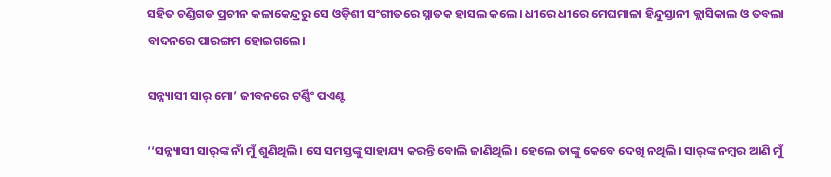ସହିତ ଚଣ୍ଡିଗଡ ପ୍ରଚୀନ କଳାକେନ୍ଦ୍ରରୁ ସେ ଓଡ଼ିଶୀ ସଂଗୀତରେ ସ୍ନାତକ ହାସଲ କଲେ। ଧୀରେ ଧୀରେ ମେଘମାଳା ହିନ୍ଦୁସ୍ତାନୀ କ୍ଲାସିକାଲ ଓ ତବଲା ବାଦନରେ ପାରଙ୍ଗମ ହୋଇଗଲେ।

ସନ୍ନ୍ୟାସୀ ସାର୍‌ ମୋ’ ଜୀବନରେ ଟର୍ଣ୍ଣିଂ ପଏଣ୍ଟ

‘‘ସନ୍ନ୍ୟାସୀ ସାର୍‌ଙ୍କ ନାଁ ମୁଁ ଶୁଣିଥିଲି। ସେ ସମସ୍ତଙ୍କୁ ସାହାଯ୍ୟ କରନ୍ତି ବୋଲି ଜାଣିଥିଲି। ହେଲେ ତାଙ୍କୁ କେବେ ଦେଖି ନଥିଲି। ସାର୍‌ଙ୍କ ନମ୍ବର ଆଣି ମୁଁ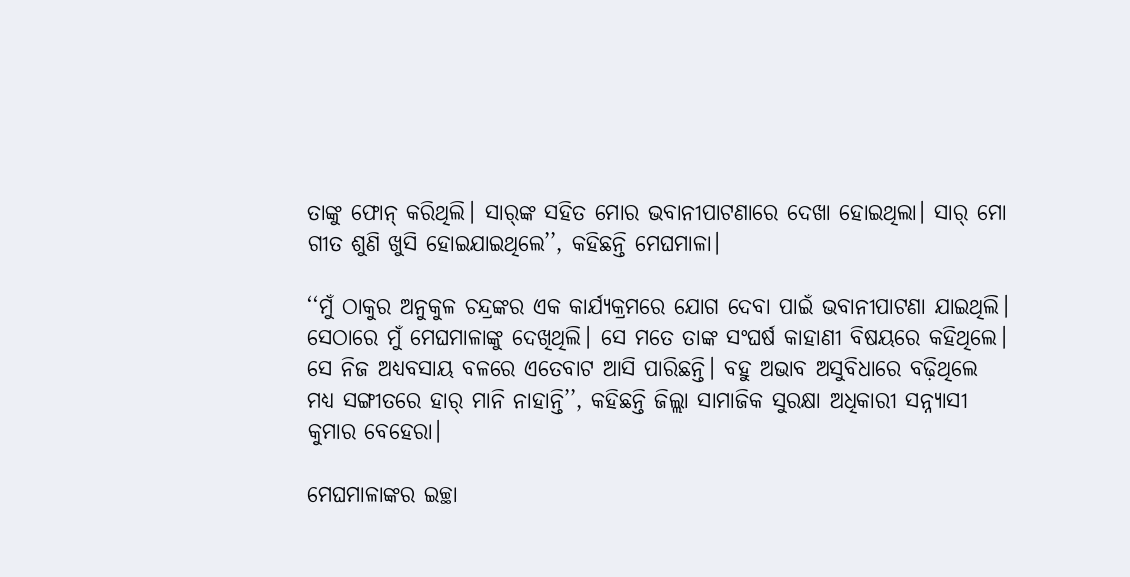ତାଙ୍କୁ ଫୋନ୍‌ କରିଥିଲି। ସାର୍‌ଙ୍କ ସହିତ ମୋର ଭବାନୀପାଟଣାରେ ଦେଖା ହୋଇଥିଲା। ସାର୍‌ ମୋ ଗୀତ ଶୁଣି ଖୁସି ହୋଇଯାଇଥିଲେ’’, କହିଛନ୍ତି ମେଘମାଳା।

‘‘ମୁଁ ଠାକୁର ଅନୁକୁଳ ଚନ୍ଦ୍ରଙ୍କର ଏକ କାର୍ଯ୍ୟକ୍ରମରେ ଯୋଗ ଦେବା ପାଇଁ ଭବାନୀପାଟଣା ଯାଇଥିଲି। ସେଠାରେ ମୁଁ ମେଘମାଳାଙ୍କୁ ଦେଖିଥିଲି। ସେ ମତେ ତାଙ୍କ ସଂଘର୍ଷ କାହାଣୀ ବିଷୟରେ କହିଥିଲେ। ସେ ନିଜ ଅଧ୍ୟବସାୟ ବଳରେ ଏତେବାଟ ଆସି ପାରିଛନ୍ତି। ବହୁ ଅଭାବ ଅସୁବିଧାରେ ବଢ଼ିଥିଲେ ମଧ୍ୟ ସଙ୍ଗୀତରେ ହାର୍ ମାନି ନାହାନ୍ତି’’, କହିଛନ୍ତି ଜିଲ୍ଲା ସାମାଜିକ ସୁରକ୍ଷା ଅଧିକାରୀ ସନ୍ନ୍ୟାସୀ କୁମାର ବେହେରା।

ମେଘମାଳାଙ୍କର ଇଚ୍ଛା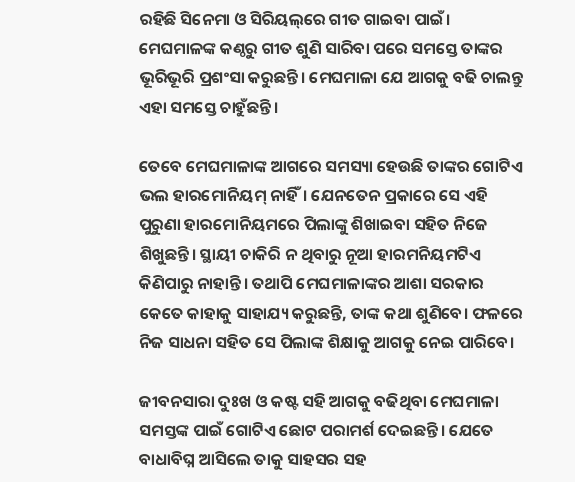ରହିଛି ସିନେମା ଓ ସିରିୟଲ୍‌ରେ ଗୀତ ଗାଇବା ପାଇଁ। ମେଘମାଳଙ୍କ କଣ୍ଠରୁ ଗୀତ ଶୁଣି ସାରିବା ପରେ ସମସ୍ତେ ତାଙ୍କର ଭୂରିଭୂରି ପ୍ରଶଂସା କରୁଛନ୍ତି। ମେଘମାଳା ଯେ ଆଗକୁ ବଢି ଚାଲନ୍ତୁ ଏହା ସମସ୍ତେ ଚାହୁଁଛନ୍ତି।

ତେବେ ମେଘମାଳାଙ୍କ ଆଗରେ ସମସ୍ୟା ହେଉଛି ତାଙ୍କର ଗୋଟିଏ ଭଲ ହାରମୋନିୟମ୍ ନାହିଁ। ଯେନତେନ ପ୍ରକାରେ ସେ ଏହି ପୁରୁଣା ହାରମୋନିୟମରେ ପିଲାଙ୍କୁ ଶିଖାଇବା ସହିତ ନିଜେ ଶିଖୁଛନ୍ତି। ସ୍ଥାୟୀ ଚାକିରି ନ ଥିବାରୁ ନୂଆ ହାରମନିୟମଟିଏ କିଣିପାରୁ ନାହାନ୍ତି। ତଥାପି ମେଘମାଳାଙ୍କର ଆଶା ସରକାର କେତେ କାହାକୁ ସାହାଯ୍ୟ କରୁଛନ୍ତି, ତାଙ୍କ କଥା ଶୁଣିବେ। ଫଳରେ ନିଜ ସାଧନା ସହିତ ସେ ପିଲାଙ୍କ ଶିକ୍ଷାକୁ ଆଗକୁ ନେଇ ପାରିବେ।

ଜୀବନସାରା ଦୁଃଖ ଓ କଷ୍ଟ ସହି ଆଗକୁ ବଢିଥିବା ମେଘମାଳା ସମସ୍ତଙ୍କ ପାଇଁ ଗୋଟିଏ ଛୋଟ ପରାମର୍ଶ ଦେଇଛନ୍ତି। ଯେତେ ବାଧାବିଘ୍ନ ଆସିଲେ ତାକୁ ସାହସର ସହ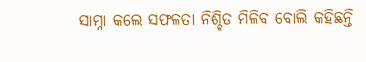ସାମ୍ନା କଲେ ସଫଳତା ନିଶ୍ଚିତ ମିଳିବ ବୋଲି କହିଛନ୍ତି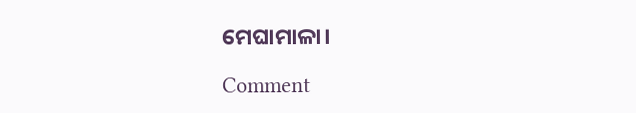ମେଘାମାଳା।

Comment